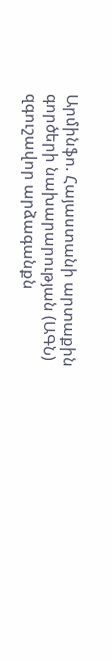Արմինֆո. Հայաստանի արտաքին գործերի նախարարության (ԱԳՆ) զգուշավոր արձագանքն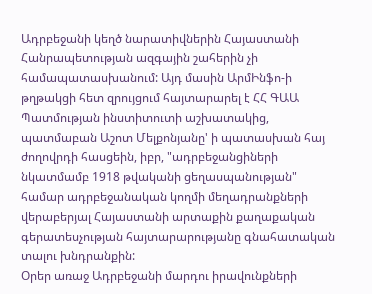Ադրբեջանի կեղծ նարատիվներին Հայաստանի Հանրապետության ազգային շահերին չի համապատասխանում: Այդ մասին ԱրմԻնֆո-ի թղթակցի հետ զրույցում հայտարարել է ՀՀ ԳԱԱ Պատմության ինստիտուտի աշխատակից, պատմաբան Աշոտ Մելքոնյանը' ի պատասխան հայ ժողովրդի հասցեին, իբր, "ադրբեջանցիների նկատմամբ 1918 թվականի ցեղասպանության" համար ադրբեջանական կողմի մեղադրանքների վերաբերյալ Հայաստանի արտաքին քաղաքական գերատեսչության հայտարարությանը գնահատական տալու խնդրանքին:
Օրեր առաջ Ադրբեջանի մարդու իրավունքների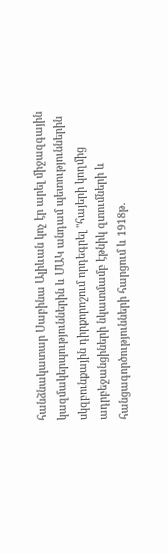հանձնակատար Սաբինա Ալիևան կոչ էր արել միջազգային կազմակերպություններին և ՄԱԿ անդամ պետություններին սկզբունքային դիրքորոշում որդեգրել "հայերի կողմից ադրբեջանցիների նկատմամբ էթնիկ զտումների և հանցագործությունների հարցում և 1918թ.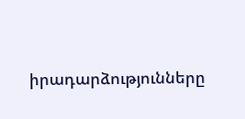իրադարձությունները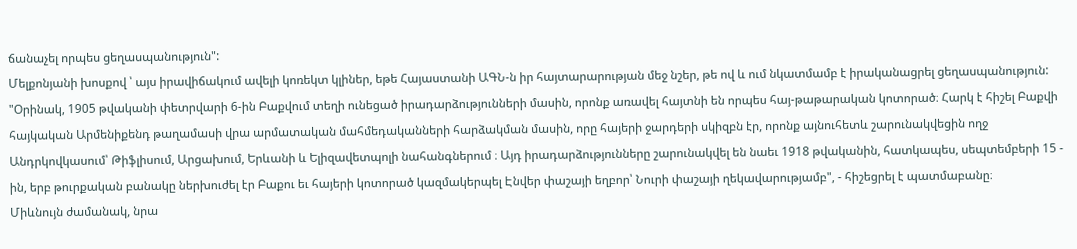ճանաչել որպես ցեղասպանություն":
Մելքոնյանի խոսքով ՝ այս իրավիճակում ավելի կոռեկտ կլիներ, եթե Հայաստանի ԱԳՆ-ն իր հայտարարության մեջ նշեր, թե ով և ում նկատմամբ է իրականացրել ցեղասպանություն: "Օրինակ, 1905 թվականի փետրվարի 6-ին Բաքվում տեղի ունեցած իրադարձությունների մասին, որոնք առավել հայտնի են որպես հայ-թաթարական կոտորած։ Հարկ է հիշել Բաքվի հայկական Արմենիքենդ թաղամասի վրա արմատական մահմեդականների հարձակման մասին, որը հայերի ջարդերի սկիզբն էր, որոնք այնուհետև շարունակվեցին ողջ Անդրկովկասում՝ Թիֆլիսում, Արցախում, Երևանի և Ելիզավետպոլի նահանգներում ։ Այդ իրադարձությունները շարունակվել են նաեւ 1918 թվականին, հատկապես, սեպտեմբերի 15 - ին, երբ թուրքական բանակը ներխուժել էր Բաքու եւ հայերի կոտորած կազմակերպել Էնվեր փաշայի եղբոր՝ Նուրի փաշայի ղեկավարությամբ", - հիշեցրել է պատմաբանը։
Միևնույն ժամանակ, նրա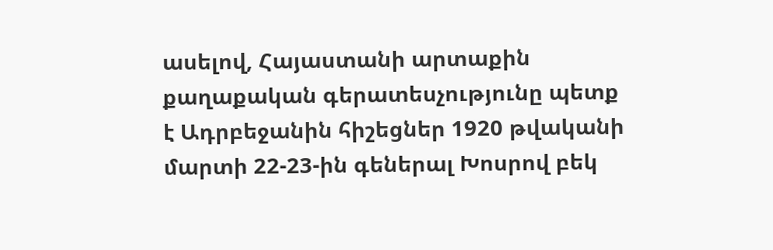ասելով, Հայաստանի արտաքին քաղաքական գերատեսչությունը պետք է Ադրբեջանին հիշեցներ 1920 թվականի մարտի 22-23-ին գեներալ Խոսրով բեկ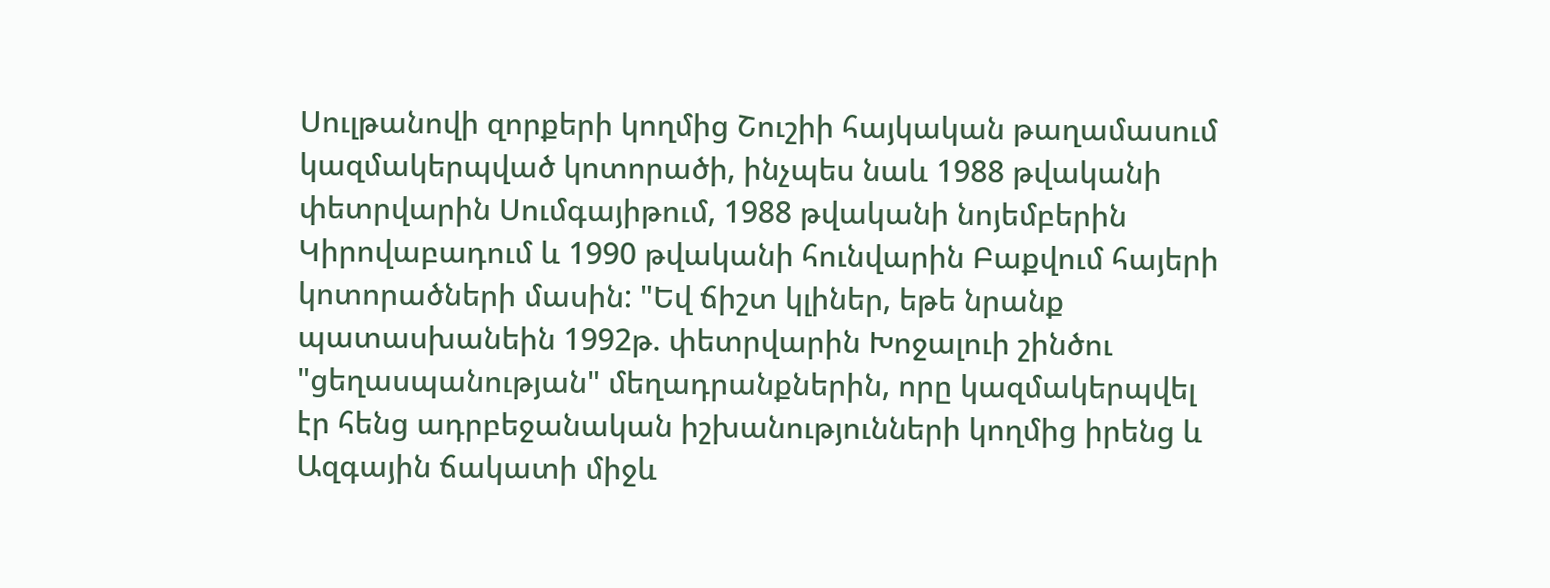Սուլթանովի զորքերի կողմից Շուշիի հայկական թաղամասում կազմակերպված կոտորածի, ինչպես նաև 1988 թվականի փետրվարին Սումգայիթում, 1988 թվականի նոյեմբերին Կիրովաբադում և 1990 թվականի հունվարին Բաքվում հայերի կոտորածների մասին: "Եվ ճիշտ կլիներ, եթե նրանք պատասխանեին 1992թ. փետրվարին Խոջալուի շինծու "ցեղասպանության" մեղադրանքներին, որը կազմակերպվել էր հենց ադրբեջանական իշխանությունների կողմից իրենց և Ազգային ճակատի միջև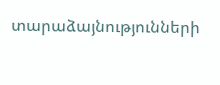տարաձայնությունների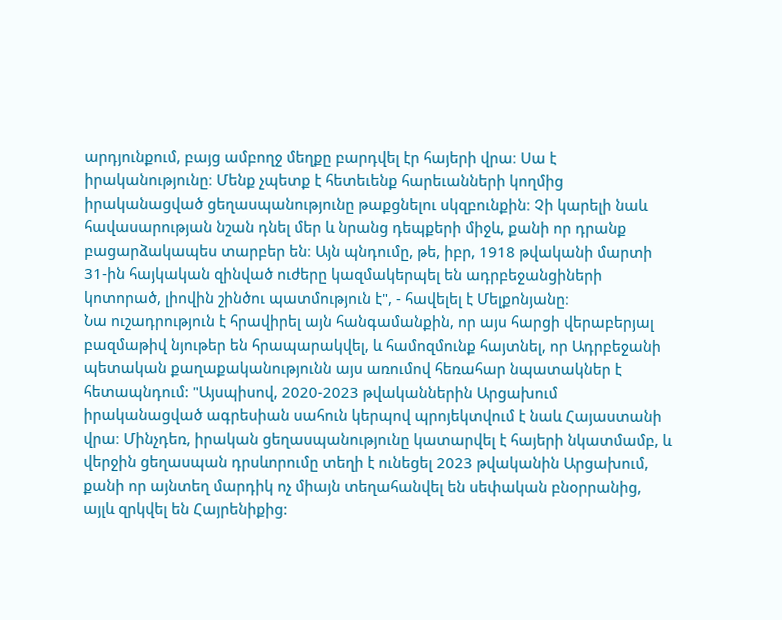արդյունքում, բայց ամբողջ մեղքը բարդվել էր հայերի վրա։ Սա է իրականությունը։ Մենք չպետք է հետեւենք հարեւանների կողմից իրականացված ցեղասպանությունը թաքցնելու սկզբունքին։ Չի կարելի նաև հավասարության նշան դնել մեր և նրանց դեպքերի միջև, քանի որ դրանք բացարձակապես տարբեր են։ Այն պնդումը, թե, իբր, 1918 թվականի մարտի 31-ին հայկական զինված ուժերը կազմակերպել են ադրբեջանցիների կոտորած, լիովին շինծու պատմություն է", - հավելել է Մելքոնյանը։
Նա ուշադրություն է հրավիրել այն հանգամանքին, որ այս հարցի վերաբերյալ բազմաթիվ նյութեր են հրապարակվել, և համոզմունք հայտնել, որ Ադրբեջանի պետական քաղաքականությունն այս առումով հեռահար նպատակներ է հետապնդում: "Այսպիսով, 2020-2023 թվականներին Արցախում իրականացված ագրեսիան սահուն կերպով պրոյեկտվում է նաև Հայաստանի վրա։ Մինչդեռ, իրական ցեղասպանությունը կատարվել է հայերի նկատմամբ, և վերջին ցեղասպան դրսևորումը տեղի է ունեցել 2023 թվականին Արցախում, քանի որ այնտեղ մարդիկ ոչ միայն տեղահանվել են սեփական բնօրրանից, այլև զրկվել են Հայրենիքից: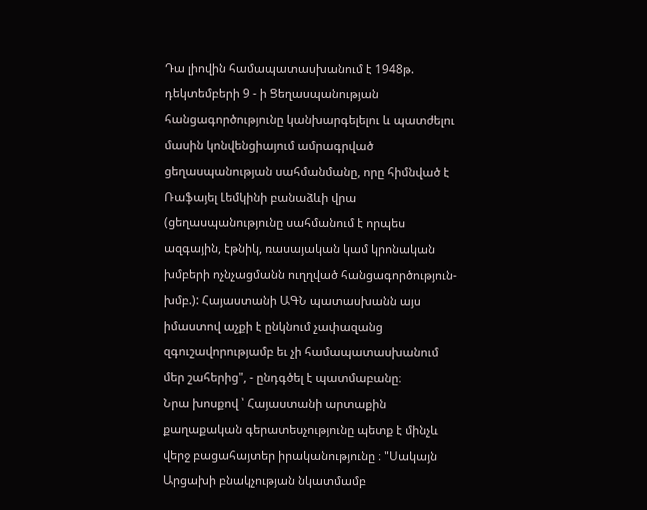Դա լիովին համապատասխանում է 1948թ. դեկտեմբերի 9 - ի Ցեղասպանության հանցագործությունը կանխարգելելու և պատժելու մասին կոնվենցիայում ամրագրված ցեղասպանության սահմանմանը, որը հիմնված է Ռաֆայել Լեմկինի բանաձևի վրա (ցեղասպանությունը սահմանում է որպես ազգային, էթնիկ, ռասայական կամ կրոնական խմբերի ոչնչացմանն ուղղված հանցագործություն-խմբ.): Հայաստանի ԱԳՆ պատասխանն այս իմաստով աչքի է ընկնում չափազանց զգուշավորությամբ եւ չի համապատասխանում մեր շահերից", - ընդգծել է պատմաբանը։
Նրա խոսքով ՝ Հայաստանի արտաքին քաղաքական գերատեսչությունը պետք է մինչև վերջ բացահայտեր իրականությունը ։ "Սակայն Արցախի բնակչության նկատմամբ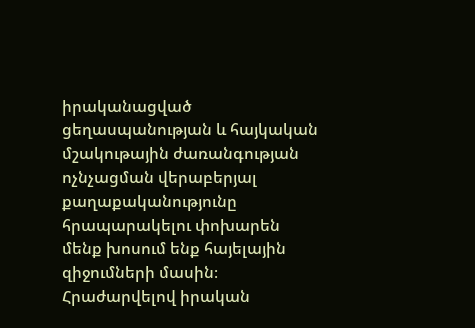իրականացված ցեղասպանության և հայկական մշակութային ժառանգության ոչնչացման վերաբերյալ քաղաքականությունը հրապարակելու փոխարեն մենք խոսում ենք հայելային զիջումների մասին։ Հրաժարվելով իրական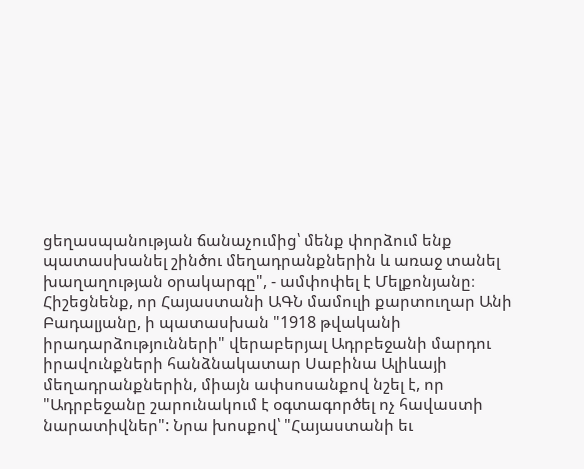ցեղասպանության ճանաչումից՝ մենք փորձում ենք պատասխանել շինծու մեղադրանքներին և առաջ տանել խաղաղության օրակարգը", - ամփոփել է Մելքոնյանը։
Հիշեցնենք, որ Հայաստանի ԱԳՆ մամուլի քարտուղար Անի Բադալյանը, ի պատասխան "1918 թվականի իրադարձությունների" վերաբերյալ Ադրբեջանի մարդու իրավունքների հանձնակատար Սաբինա Ալիևայի մեղադրանքներին, միայն ափսոսանքով նշել է, որ "Ադրբեջանը շարունակում է օգտագործել ոչ հավաստի նարատիվներ": Նրա խոսքով՝ "Հայաստանի եւ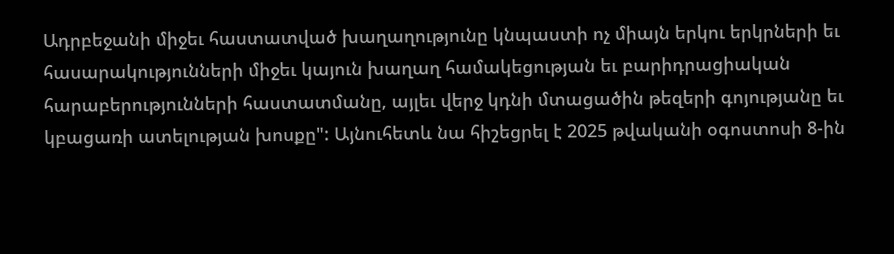Ադրբեջանի միջեւ հաստատված խաղաղությունը կնպաստի ոչ միայն երկու երկրների եւ հասարակությունների միջեւ կայուն խաղաղ համակեցության եւ բարիդրացիական հարաբերությունների հաստատմանը, այլեւ վերջ կդնի մտացածին թեզերի գոյությանը եւ կբացառի ատելության խոսքը": Այնուհետև նա հիշեցրել է 2025 թվականի օգոստոսի 8-ին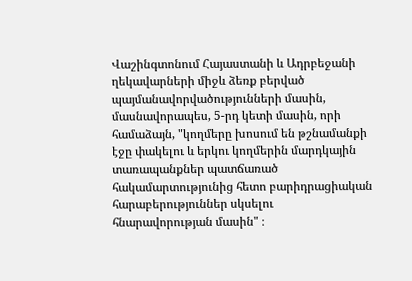Վաշինգտոնում Հայաստանի և Ադրբեջանի ղեկավարների միջև ձեռք բերված պայմանավորվածությունների մասին, մասնավորապես, 5-րդ կետի մասին, որի համաձայն, "կողմերը խոսում են թշնամանքի էջը փակելու և երկու կողմերին մարդկային տառապանքներ պատճառած հակամարտությունից հետո բարիդրացիական հարաբերություններ սկսելու հնարավորության մասին" ։